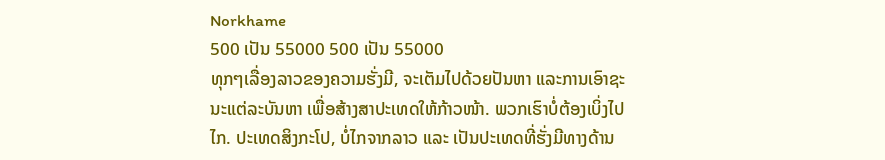Norkhame
500 ເປັນ 55000 500 ເປັນ 55000
ທຸກໆເລື່ອງລາວຂອງຄວາມຮັ່ງມີ, ຈະເຕັມໄປດ້ວຍປັນຫາ ແລະການເອົາຊະນະແຕ່ລະບັນຫາ ເພື່ອສ້າງສາປະເທດໃຫ້ກ້າວໜ້າ. ພວກເຮົາບໍ່ຕ້ອງເບິ່ງໄປໄກ. ປະເທດສິງກະໂປ, ບໍ່ໄກຈາກລາວ ແລະ ເປັນປະເທດທີ່ຮັ່ງມີທາງດ້ານ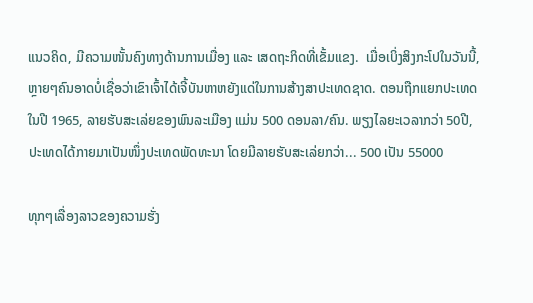ແນວຄິດ, ມີຄວາມໜັ້ນຄົງທາງດ້ານການເມື່ອງ ແລະ ເສດຖະກິດທີ່ເຂັ້ມແຂງ.  ເມື່ອເບິ່ງສິງກະໂປໃນວັນນີ້, ຫຼາຍໆຄົນອາດບໍ່ເຊື່ອວ່າເຂົາເຈົ້າໄດ້ເຈີ້ບັນຫາຫຍັງແດ່ໃນການສ້າງສາປະເທດຊາດ. ຕອນຖືກແຍກປະເທດໃນປີ 1965, ລາຍຮັບສະເລ່ຍຂອງພົນລະເມືອງ ແມ່ນ 500 ດອນລາ/ຄົນ. ພຽງໄລຍະເວລາກວ່າ 50ປີ, ປະເທດໄດ້ກາຍມາເປັນໜຶ່ງປະເທດພັດທະນາ ໂດຍມີລາຍຮັບສະເລ່ຍກວ່າ... 500 ເປັນ 55000

ທຸກໆເລື່ອງລາວຂອງຄວາມຮັ່ງ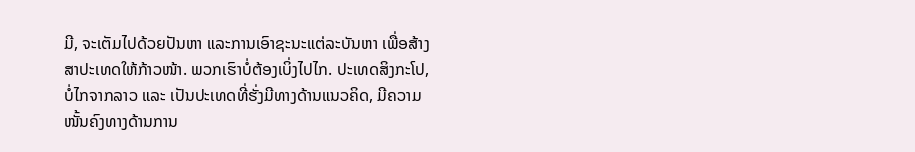ມີ, ຈະເຕັມໄປດ້ວຍປັນຫາ ແລະການເອົາຊະນະແຕ່ລະບັນຫາ ເພື່ອສ້າງສາປະເທດໃຫ້ກ້າວໜ້າ. ພວກເຮົາບໍ່ຕ້ອງເບິ່ງໄປໄກ. ປະເທດສິງກະໂປ, ບໍ່ໄກຈາກລາວ ແລະ ເປັນປະເທດທີ່ຮັ່ງມີທາງດ້ານແນວຄິດ, ມີຄວາມໜັ້ນຄົງທາງດ້ານການ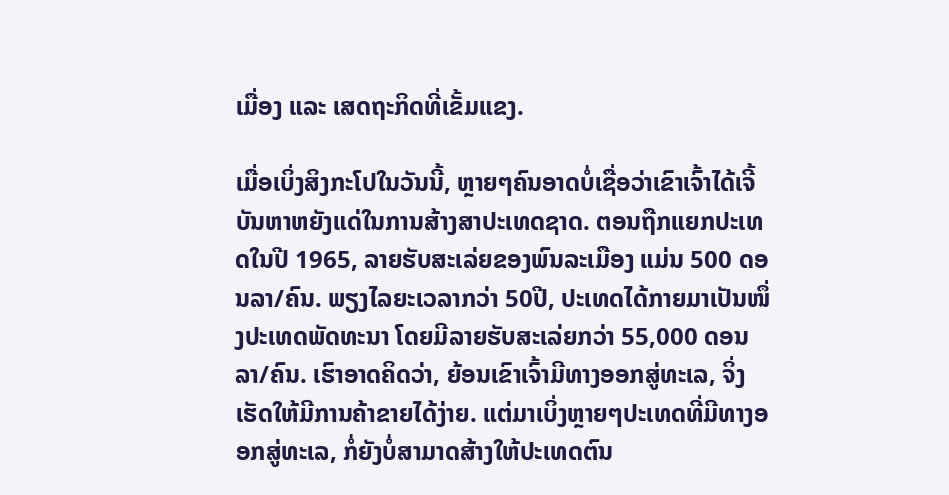ເມື່ອງ ແລະ ເສດຖະກິດທີ່ເຂັ້ມແຂງ.

ເມື່ອເບິ່ງສິງກະໂປໃນວັນນີ້, ຫຼາຍໆຄົນອາດບໍ່ເຊື່ອວ່າເຂົາເຈົ້າໄດ້ເຈີ້ບັນຫາຫຍັງແດ່ໃນການສ້າງສາປະເທດຊາດ. ຕອນຖືກແຍກປະເທດໃນປີ 1965, ລາຍຮັບສະເລ່ຍຂອງພົນລະເມືອງ ແມ່ນ 500 ດອນລາ/ຄົນ. ພຽງໄລຍະເວລາກວ່າ 50ປີ, ປະເທດໄດ້ກາຍມາເປັນໜຶ່ງປະເທດພັດທະນາ ໂດຍມີລາຍຮັບສະເລ່ຍກວ່າ 55,000 ດອນລາ/ຄົນ. ເຮົາອາດຄິດວ່າ, ຍ້ອນເຂົາເຈົ້າມີທາງອອກສູ່ທະເລ, ຈິ່ງເຮັດໃຫ້ມີການຄ້າຂາຍໄດ້ງ່າຍ. ແຕ່ມາເບິ່ງຫຼາຍໆປະເທດທີ່ມີທາງອອກສູ່ທະເລ, ກໍ່ຍັງບໍ່ສາມາດສ້າງໃຫ້ປະເທດຕົນ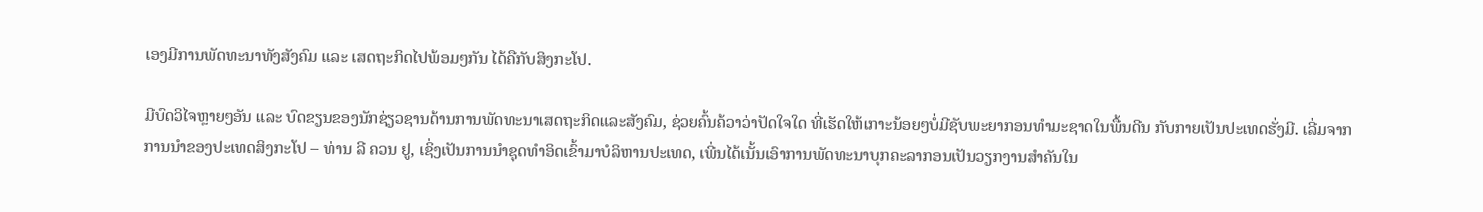ເອງມີການພັດທະນາທັງສັງຄົມ ແລະ ເສດຖະກິດໄປພ້ອມໆກັນ ໄດ້ຄືກັບສິງກະໂປ.

ມີບົດວິໄຈຫຼາຍໆອັນ ແລະ ບົດຂຽນຂອງນັກຊ່ຽວຊານດ້ານການພັດທະນາເສດຖະກິດແລະສັງຄົມ, ຊ່ວຍຄົ້ນຄ້ວາວ່າປັດໃຈໃດ ທີ່ເຮັດໃຫ້ເກາະນ້ອຍໆບໍ່ມີຊັບພະຍາກອນທຳມະຊາດໃນພື້ນດີນ ກັບກາຍເປັນປະເທດຮັ່ງມີ. ເລີ່ມຈາກການນຳຂອງປະເທດສິງກະໂປ – ທ່ານ ລີ ຄວນ ຢູ, ເຊິ່ງເປັນການນຳຊຸດທຳອິດເຂົ້າມາບໍລິຫານປະເທດ, ເພີ່ນໄດ້ເນັ້ນເອົາການພັດທະນາບຸກຄະລາກອນເປັນວຽກງານສຳຄັນໃນ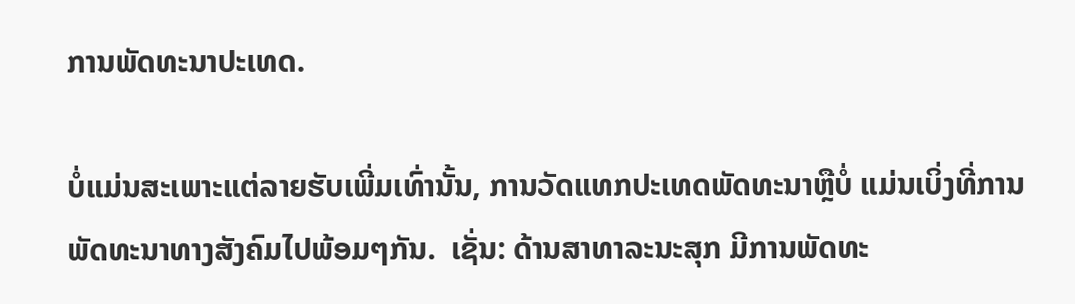ການພັດທະນາປະເທດ.

ບໍ່ແມ່ນສະເພາະແຕ່ລາຍຮັບເພີ່ມເທົ່ານັ້ນ, ການວັດແທກປະເທດພັດທະນາຫຼືບໍ່ ແມ່ນເບິ່ງທີ່ການພັດທະນາທາງສັງຄົມໄປພ້ອມໆກັນ.  ເຊັ່ນ: ດ້ານສາທາລະນະສຸກ ມີການພັດທະ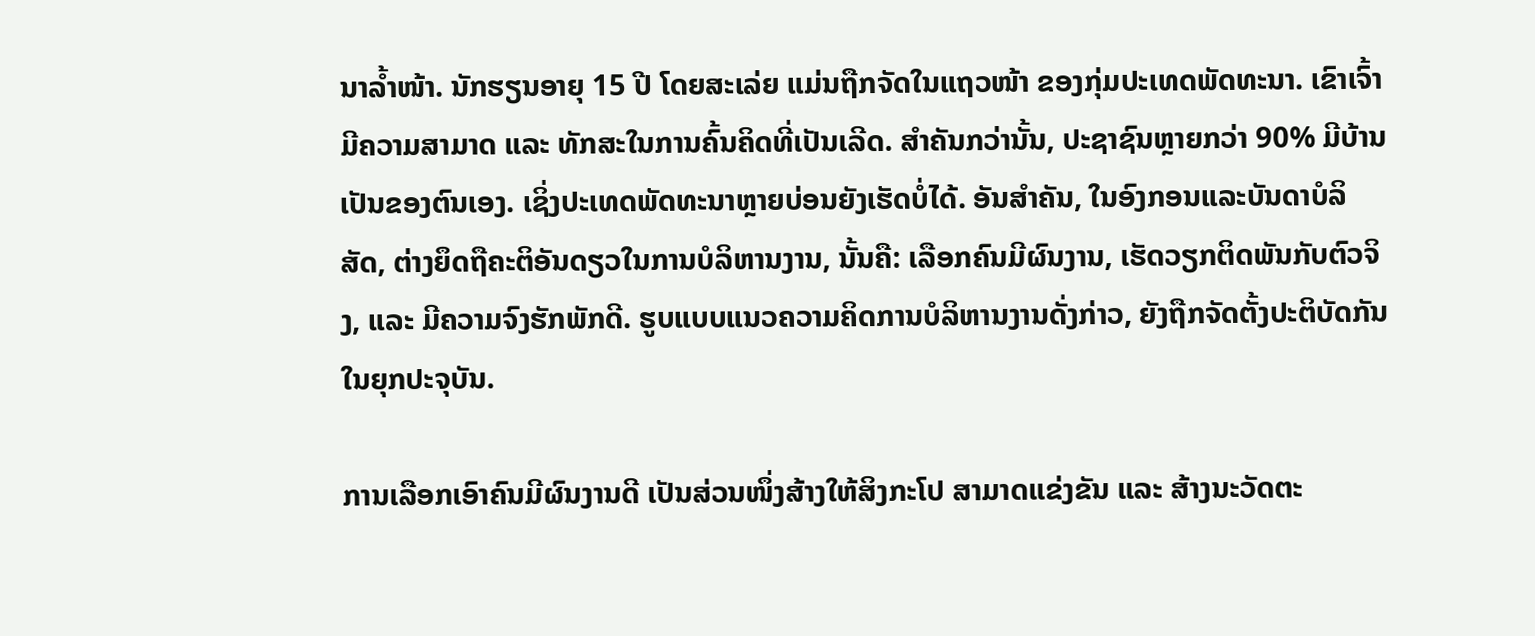ນາລໍ້າໜ້າ. ນັກຮຽນອາຍຸ 15 ປີ ໂດຍສະເລ່ຍ ແມ່ນຖືກຈັດໃນແຖວໜ້າ ຂອງກຸ່ມປະເທດພັດທະນາ. ເຂົາເຈົ້າມີຄວາມສາມາດ ແລະ ທັກສະໃນການຄົ້ນຄິດທີ່ເປັນເລີດ. ສຳຄັນກວ່ານັ້ນ, ປະຊາຊົນຫຼາຍກວ່າ 90% ມີບ້ານເປັນຂອງຕົນເອງ. ເຊິ່ງປະເທດພັດທະນາຫຼາຍບ່ອນຍັງເຮັດບໍ່ໄດ້. ອັນສຳຄັນ, ໃນອົງກອນແລະບັນດາບໍລິສັດ, ຕ່າງຍຶດຖືຄະຕິອັນດຽວໃນການບໍລິຫານງານ, ນັ້ນຄື: ເລືອກຄົນມີຜົນງານ, ເຮັດວຽກຕິດພັນກັບຕົວຈິງ, ແລະ ມີຄວາມຈົງຮັກພັກດີ. ຮູບແບບແນວຄວາມຄິດການບໍລິຫານງານດັ່ງກ່າວ, ຍັງຖືກຈັດຕັ້ງປະຕິບັດກັນໃນຍຸກປະຈຸບັນ.

ການເລືອກເອົາຄົນມີຜົນງານດີ ເປັນສ່ວນໜຶ່ງສ້າງໃຫ້ສິງກະໂປ ສາມາດແຂ່ງຂັນ ແລະ ສ້າງນະວັດຕະ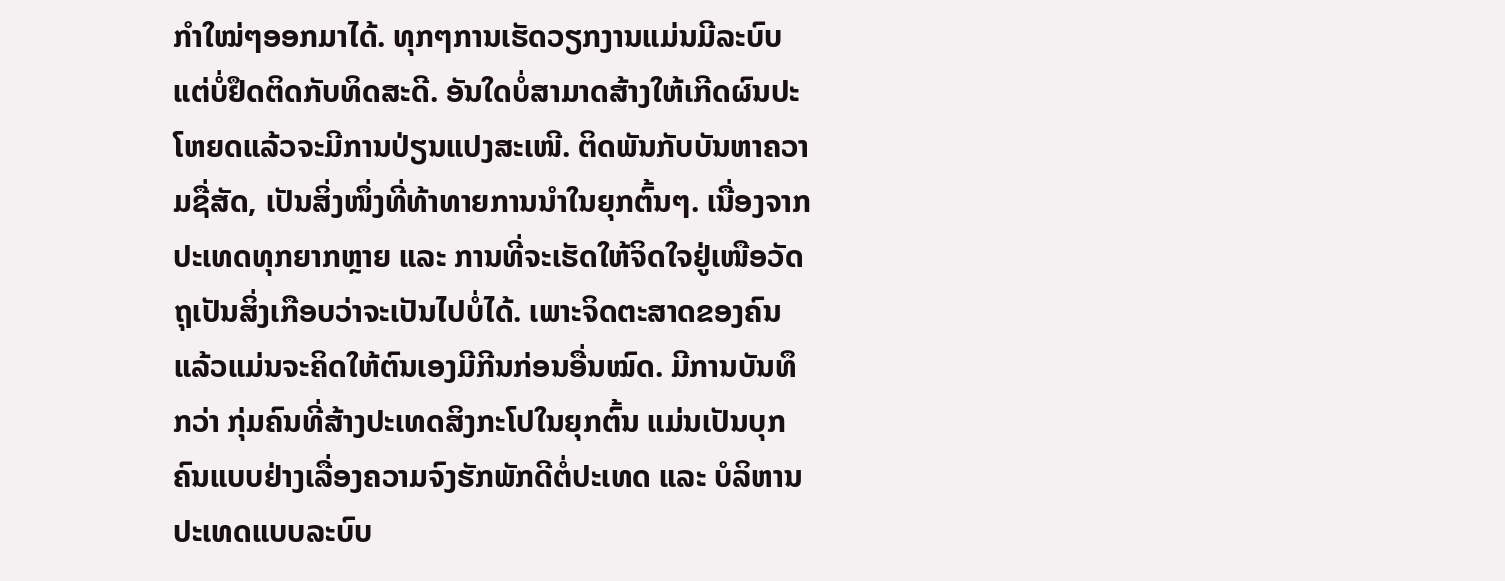ກຳໃໝ່ໆອອກມາໄດ້. ທຸກໆການເຮັດວຽກງານແມ່ນມີລະບົບ ແຕ່ບໍ່ຢຶດຕິດກັບທິດສະດີ. ອັນໃດບໍ່ສາມາດສ້າງໃຫ້ເກີດຜົນປະໂຫຍດແລ້ວຈະມີການປ່ຽນແປງສະເໜີ. ຕິດພັນກັບບັນຫາຄວາມຊື່ສັດ, ເປັນສິ່ງໜຶ່ງທີ່ທ້າທາຍການນຳໃນຍຸກຕົ້ນໆ. ເນື່ອງຈາກປະເທດທຸກຍາກຫຼາຍ ແລະ ການທີ່ຈະເຮັດໃຫ້ຈິດໃຈຢູ່ເໜືອວັດຖຸເປັນສິ່ງເກືອບວ່າຈະເປັນໄປບໍ່ໄດ້. ເພາະຈິດຕະສາດຂອງຄົນແລ້ວແມ່ນຈະຄິດໃຫ້ຕົນເອງມີກີນກ່ອນອື່ນໝົດ. ມີການບັນທຶກວ່າ ກຸ່ມຄົນທີ່ສ້າງປະເທດສິງກະໂປໃນຍຸກຕົ້ນ ແມ່ນເປັນບຸກຄົນແບບຢ່າງເລື່ອງຄວາມຈົງຮັກພັກດີຕໍ່ປະເທດ ແລະ ບໍລິຫານປະເທດແບບລະບົບ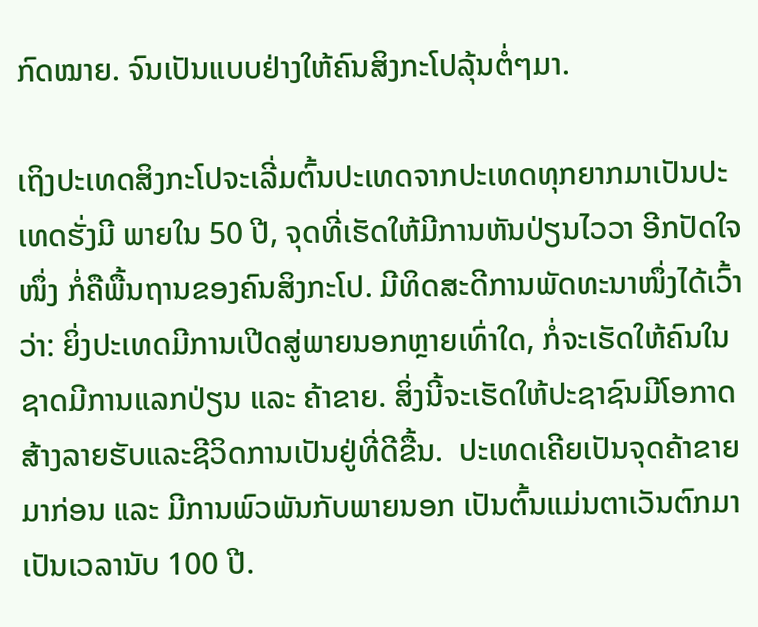ກົດໝາຍ. ຈົນເປັນແບບຢ່າງໃຫ້ຄົນສິງກະໂປລຸ້ນຕໍ່ໆມາ.

ເຖິງປະເທດສິງກະໂປຈະເລີ່ມຕົ້ນປະເທດຈາກປະເທດທຸກຍາກມາເປັນປະເທດຮັ່ງມີ ພາຍໃນ 50 ປີ, ຈຸດທີ່ເຮັດໃຫ້ມີການຫັນປ່ຽນໄວວາ ອີກປັດໃຈໜຶ່ງ ກໍ່ຄືພື້ນຖານຂອງຄົນສິງກະໂປ. ມີທິດສະດີການພັດທະນາໜຶ່ງໄດ້ເວົ້າວ່າ: ຍິ່ງປະເທດມີການເປີດສູ່ພາຍນອກຫຼາຍເທົ່າໃດ, ກໍ່ຈະເຮັດໃຫ້ຄົນໃນຊາດມີການແລກປ່ຽນ ແລະ ຄ້າຂາຍ. ສິ່ງນີ້ຈະເຮັດໃຫ້ປະຊາຊົນມີໂອກາດສ້າງລາຍຮັບແລະຊີວິດການເປັນຢູ່ທີ່ດີຂື້ນ.  ປະເທດເຄີຍເປັນຈຸດຄ້າຂາຍມາກ່ອນ ແລະ ມີການພົວພັນກັບພາຍນອກ ເປັນຕົ້ນແມ່ນຕາເວັນຕົກມາເປັນເວລານັບ 100 ປີ.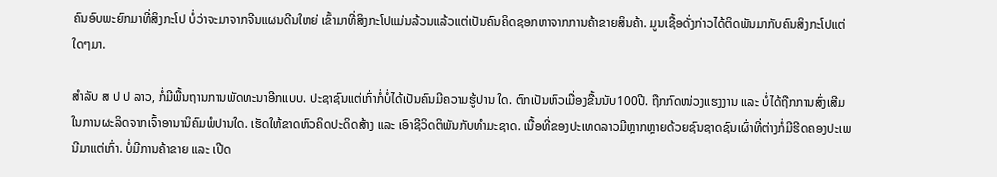ຄົນອົບພະຍົກມາທີ່ສິງກະໂປ ບໍ່ວ່າຈະມາຈາກຈີນແຜນດີນໃຫຍ່ ເຂົ້າມາທີ່ສິງກະໂປແມ່ນລ້ວນແລ້ວແຕ່ເປັນຄົນຄິດຊອກຫາຈາກການຄ້າຂາຍສິນຄ້າ. ມູນເຊື້ອດັ່ງກ່າວໄດ້ຕິດພັນມາກັບຄົນສິງກະໂປແຕ່ໃດໆມາ.

ສຳລັບ ສ ປ ປ ລາວ, ກໍ່ມີພື້ນຖານການພັດທະນາອີກແບບ. ປະຊາຊົນແຕ່ເກົ່າກໍ່ບໍ່ໄດ້ເປັນຄົນມີຄວາມຮູ້ປານ ໃດ. ຕົກເປັນຫົວເມື່ອງຂື້ນນັບ100ປີ. ຖືກກົດໜ່ວງແຮງງານ ແລະ ບໍ່ໄດ້ຖືກການສົ່ງເສີມໃນການຜະລິດຈາກເຈົ້າອານານິຄົມພໍປານໃດ. ເຮັດໃຫ້ຂາດຫົວຄິດປະດິດສ້າງ ແລະ ເອົາຊີວິດຕິພັນກັບທຳມະຊາດ. ເນື້ອທີ່ຂອງປະເທດລາວມີຫຼາກຫຼາຍດ້ວຍຊົນຊາດຊົນເຜົ່າທີ່ຕ່າງກໍ່ມີຮີດຄອງປະເພນີມາແຕ່ເກົ່າ. ບໍ່ມີການຄ້າຂາຍ ແລະ ເປີດ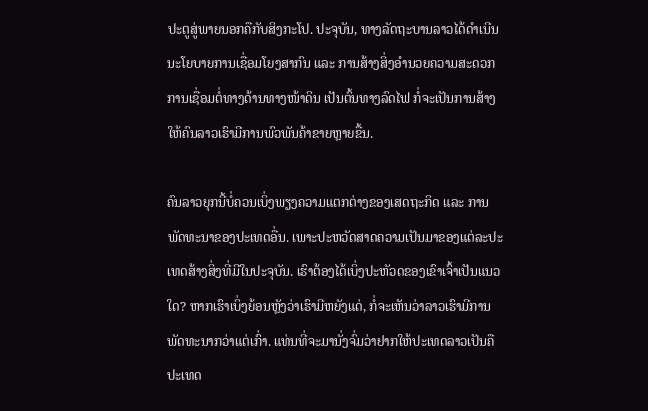ປະຕູສູ່ພາຍນອກຄືກັບສິງກະໂປ. ປະຈຸບັນ, ທາງລັດຖະບານລາວໄດ້ດຳເນີນ ນະໂຍບາຍການເຊື່ອມໂຍງສາກົນ ແລະ ການສ້າງສິ່ງອຳນວຍຄວາມສະດວກການເຊື່ອມຕໍ່ທາງດ້ານທາງໜ້າດິນ ເປັນຕົ້ນທາງລົດໄຟ ກໍ່ຈະເປັນການສ້າງໃຫ້ຄົນລາວເຮົາມີການພົວພັນຄ້າຂາຍຫຼາຍຂື້ນ.

ຄົນລາວຍຸກນີ້ບໍ່ຄວນເບິ່ງພຽງຄວາມແຕກຕ່າງຂອງເສດຖະກິດ ແລະ ການພັດທະນາຂອງປະເທດອື່ນ. ເພາະປະຫວັດສາດຄວາມເປັນມາຂອງແຕ່ລະປະເທດສ້າງສິ່ງທີ່ມີໃນປະຈຸບັນ. ເຮົາຕ້ອງໄດ້ເບິ່ງປະຫັວດຂອງເຂົາເຈົ້າເປັນແນວໃດ? ຫາກເຮົາເບິ່ງຍ້ອນຫຼັງວ່າເຮົາມີຫຍັງແດ່, ກໍ່ຈະເຫັນວ່າລາວເຮົາມີການພັດທະນາກວ່າແຕ່ເກົ່າ. ແທ່ນທີ່ຈະມານັ່ງຈົ່ມວ່າຢາກໃຫ້ປະເທດລາວເປັນຄືປະເທດ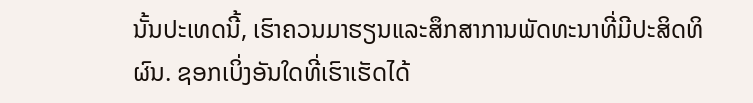ນັ້ນປະເທດນີ້, ເຮົາຄວນມາຮຽນແລະສຶກສາການພັດທະນາທີ່ມີປະສິດທິຜົນ. ຊອກເບິ່ງອັນໃດທີ່ເຮົາເຮັດໄດ້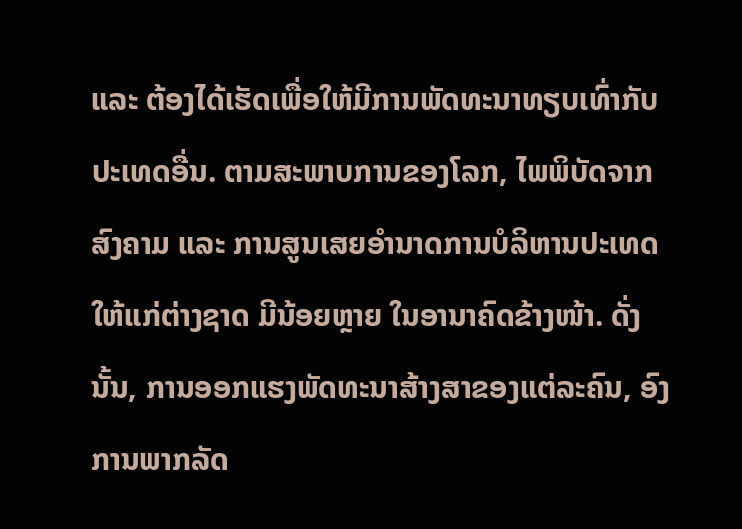ແລະ ຕ້ອງໄດ້ເຮັດເພື່ອໃຫ້ມີການພັດທະນາທຽບເທົ່າກັບປະເທດອື່ນ. ຕາມສະພາບການຂອງໂລກ, ໄພພິບັດຈາກສົງຄາມ ແລະ ການສູນເສຍອຳນາດການບໍລິຫານປະເທດໃຫ້ແກ່ຕ່າງຊາດ ມີນ້ອຍຫຼາຍ ໃນອານາຄົດຂ້າງໜ້າ. ດັ່ງນັ້ນ, ການອອກແຮງພັດທະນາສ້າງສາຂອງແຕ່ລະຄົນ, ອົງການພາກລັດ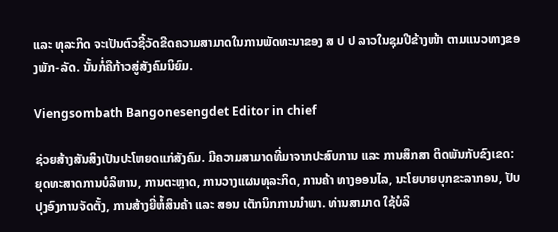ແລະ ທຸລະກິດ ຈະເປັນຕົວຊີ້ວັດຂີດຄວາມສາມາດໃນການພັດທະນາຂອງ ສ ປ ປ ລາວໃນຊຸມປີຂ້າງໜ້າ ຕາມແນວທາງຂອງພັກ-ລັດ. ນັ້ນກໍ່ຄືກ້າວສູ່ສັງຄົມນິຍົມ.

Viengsombath Bangonesengdet Editor in chief

ຊ່ວຍສ້າງສັນສິງເປັນປະໂຫຍດແກ່ສັງຄົມ. ມີຄວາມສາມາດທີ່ມາຈາກປະສົບການ ແລະ ການສຶກສາ ຕິດພັນກັບຂົງເຂດ: ຍຸດທະສາດການບໍລິຫານ, ການຕະຫຼາດ, ການວາງແຜນທຸລະກິດ, ການຄ້າ ທາງອອນໄລ, ນະໂຍບາຍບຸກຂະລາກອນ, ປັບປຸງອົງການຈັດຕັ້ງ, ການສ້າງຍີ່ຫໍ້ສິນຄ້າ ແລະ ສອນ ເຕັກນິກການນຳພາ. ທ່ານສາມາດ ໃຊ້ບໍລິ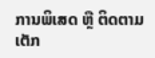ການພິເສດ ຫຼື ຕິດຕາມເຕັກ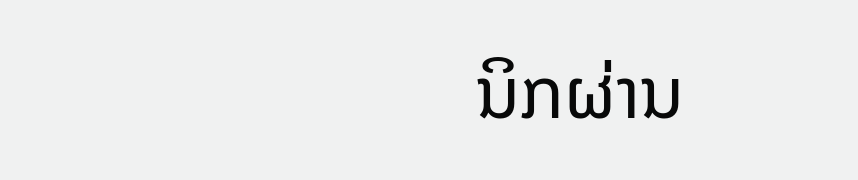ນິກຜ່ານ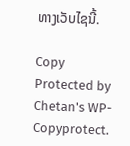ທາງເວັບໄຊນີ້.

Copy Protected by Chetan's WP-Copyprotect.